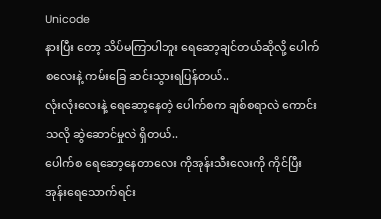Unicode
နားပြီး တော့ သိပ်မကြာပါဘူး ရေဆော့ချင်တယ်ဆိုလို့ ပေါက်စလေးနဲ့ ကမ်းခြေ ဆင်းသွားရပြန်တယ်..
လုံးလုံးလေးနဲ့ ရေဆော့နေတဲ့ ပေါက်စက ချစ်စရာလဲ ကောင်းသလို ဆွဲဆောင်မှုလဲ ရှိတယ်..
ပေါက်စ ရေဆော့နေတာလေး ကိုအုန်းသီးလေးကို ကိုင်ပြီး အုန်းရေသောက်ရင်း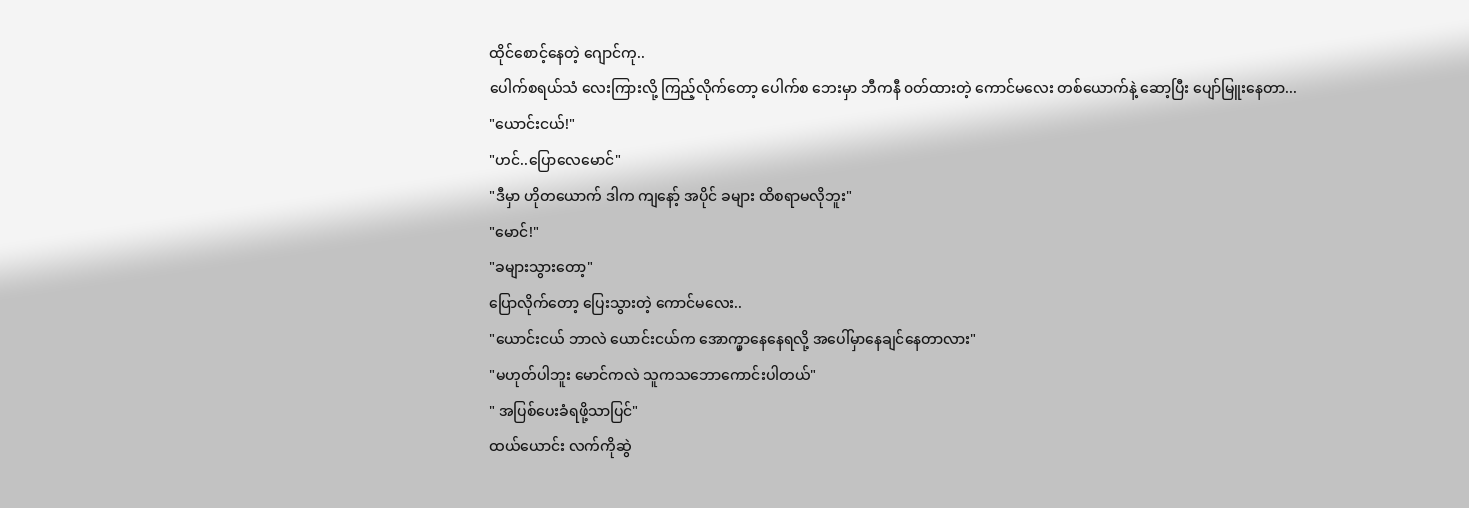ထိုင်စောင့်နေတဲ့ ဂျောင်ကု..
ပေါက်စရယ်သံ လေးကြားလို့ ကြည့်လိုက်တော့ ပေါက်စ ဘေးမှာ ဘီကနီ ၀တ်ထားတဲ့ ကောင်မလေး တစ်ယောက်နဲ့ ဆော့ပြီး ပျော်မြူးနေတာ...
"ယောင်းငယ်!"
"ဟင်..ပြောလေမောင်"
"ဒီမှာ ဟိုတယောက် ဒါက ကျနော့် အပိုင် ခများ ထိစရာမလိုဘူး"
"မောင်!"
"ခများသွားတော့"
ပြောလိုက်တော့ ပြေးသွားတဲ့ ကောင်မလေး..
"ယောင်းငယ် ဘာလဲ ယောင်းငယ်က အောက္မှာနေနေရလို့ အပေါ်မှာနေချင်နေတာလား"
"မဟုတ်ပါဘူး မောင်ကလဲ သူကသဘောကောင်းပါတယ်"
" အပြစ်ပေးခံရဖို့သာပြင်"
ထယ်ယောင်း လက်ကိုဆွဲ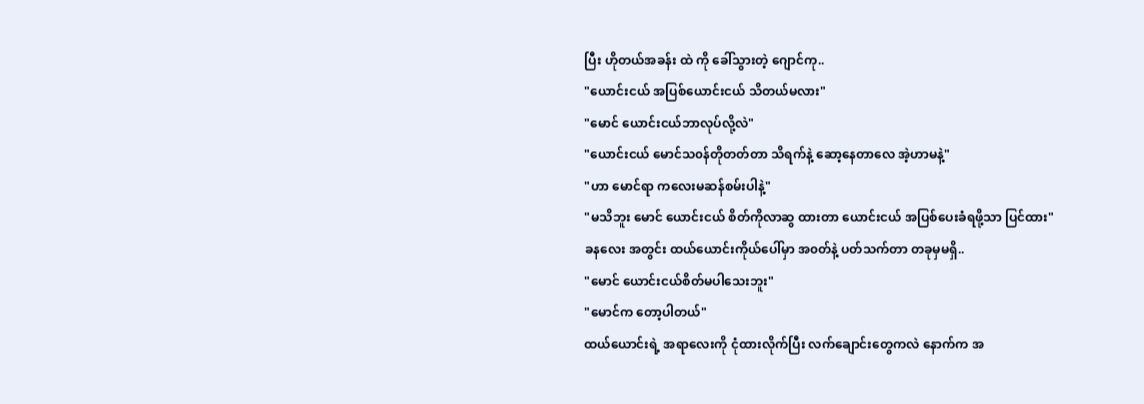ပြီး ဟိုတယ်အခန်း ထဲ ကို ခေါ်သွားတဲ့ ဂျောင်ကု..
"ယောင်းငယ် အပြစ်ယောင်းငယ် သိတယ်မလား"
"မောင် ယောင်းငယ်ဘာလုပ်လို့လဲ"
"ယောင်းငယ် မောင်သ၀န်တိုတတ်တာ သိရက်နဲ့ ဆော့နေတာလေ အဲ့ဟာမနဲ့"
"ဟာ မောင်ရာ ကလေးမဆန်စမ်းပါနဲ့"
"မသိဘူး မောင် ယောင်းငယ် စိတ်ကိုလာဆွ ထားတာ ယောင်းငယ် အပြစ်ပေးခံရဖို့သာ ပြင်ထား"
ခနလေး အတွင်း ထယ်ယောင်းကိုယ်ပေါ်မှာ အ၀တ်နဲ့ ပတ်သက်တာ တခုမှမရှိ..
"မောင် ယောင်းငယ်စိတ်မပါသေးဘူး"
"မောင်က တော့ပါတယ်"
ထယ်ယောင်းရဲ့ အရာလေးကို ငုံထားလိုက်ပြီး လက်ချောင်းတွေကလဲ နောက်က အ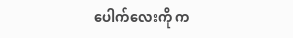ပေါက်လေးကို က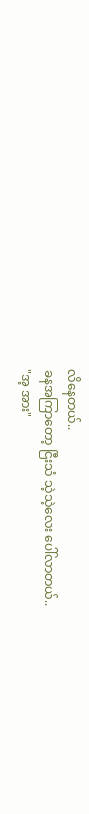လိနေတယ်..
ခနအကြာတော့ ငြီးသံ သဲ့သဲ့လေး ပေါ်လာတယ်..
"အ့ အား"